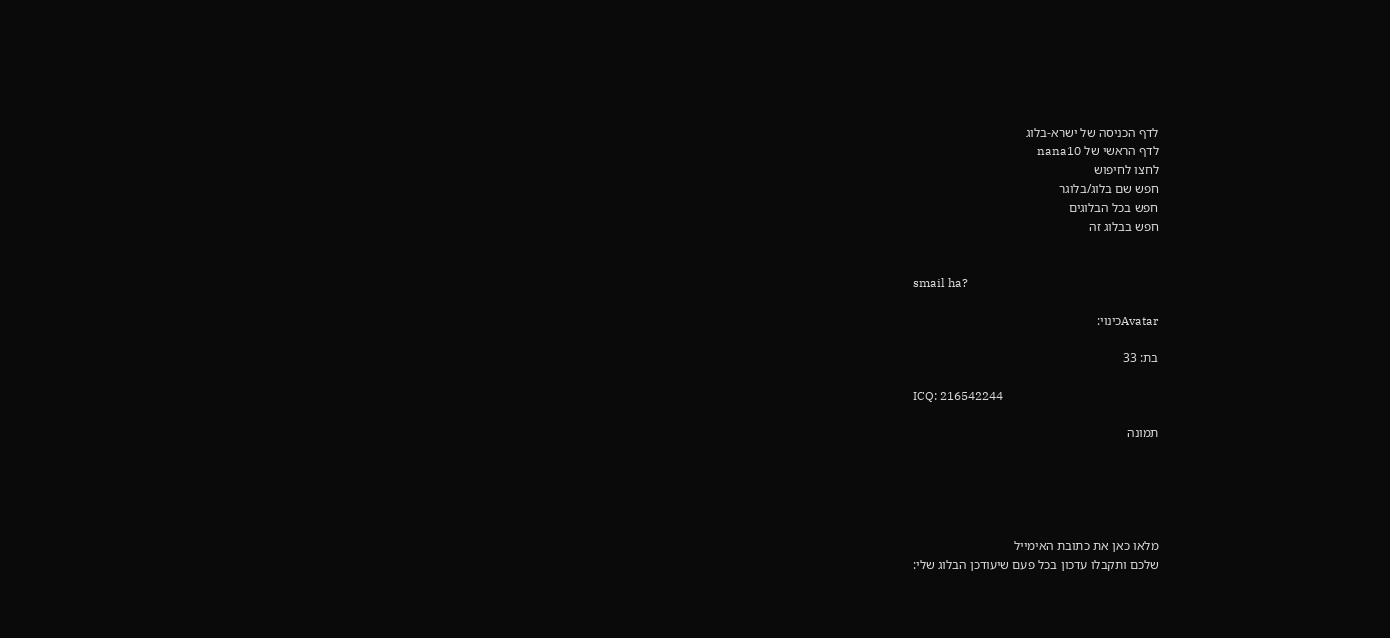לדף הכניסה של ישרא-בלוג
לדף הראשי של nana10
לחצו לחיפוש
חפש שם בלוג/בלוגר
חפש בכל הבלוגים
חפש בבלוג זה


smail ha?

Avatarכינוי:

בת: 33

ICQ: 216542244

תמונה





מלאו כאן את כתובת האימייל
שלכם ותקבלו עדכון בכל פעם שיעודכן הבלוג שלי: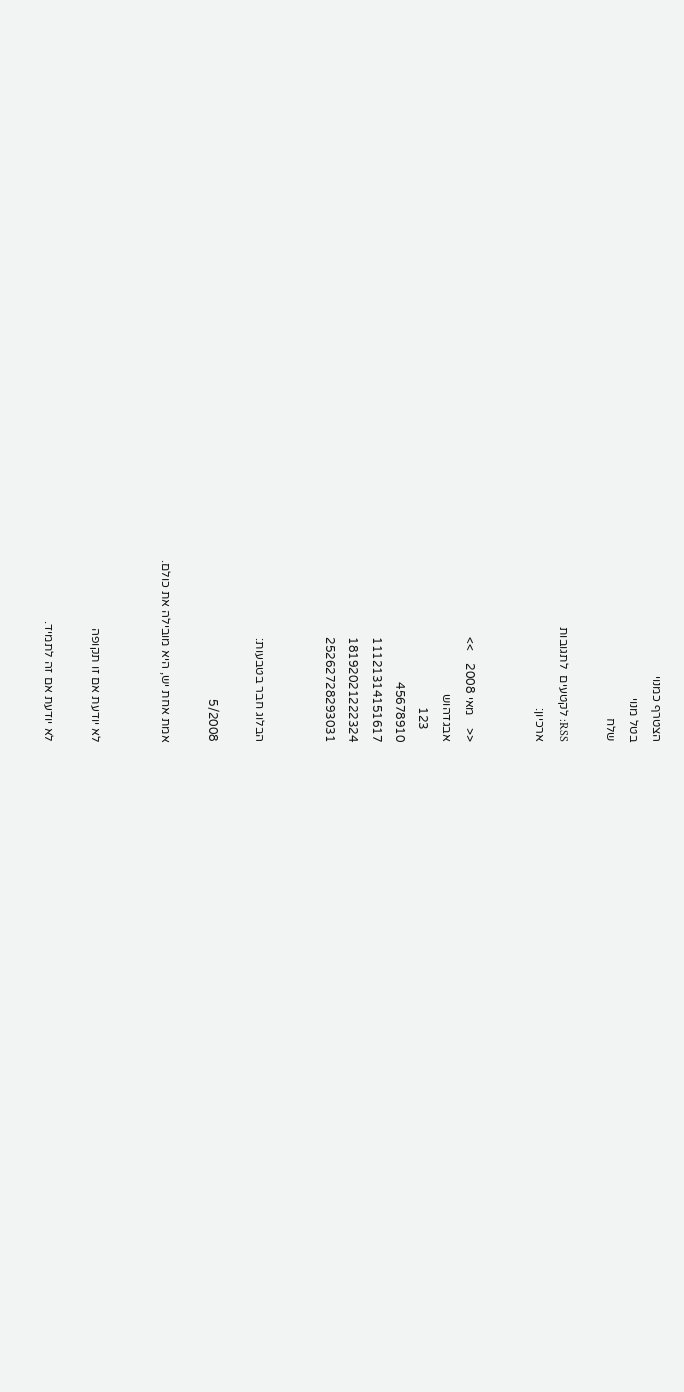הצטרף כמנוי
בטל מנוי
שלח

RSS: לקטעים  לתגובות
ארכיון:


<<    מאי 2008    >>
אבגדהוש
    123
45678910
11121314151617
18192021222324
25262728293031


הבלוג חבר בטבעות:

5/2008

אמת אחת יש, היא מובילה את כולם.


לא יודעת אם זו תקופה

לא יודעת אם זה לתמיד.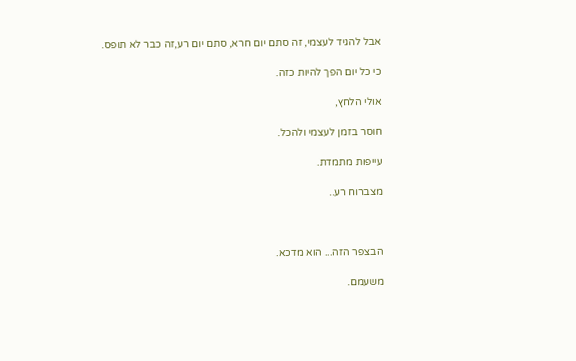אבל להגיד לעצמי, זה סתם יום חרא, סתם יום רע,זה כבר לא תופס.

כי כל יום הפך להיות כזה.

אולי הלחץ,

חוסר בזמן לעצמי ולהכל.

עייפות מתמדת.

מצברוח רע..



הבצפר הזה... הוא מדכא.

משעמם.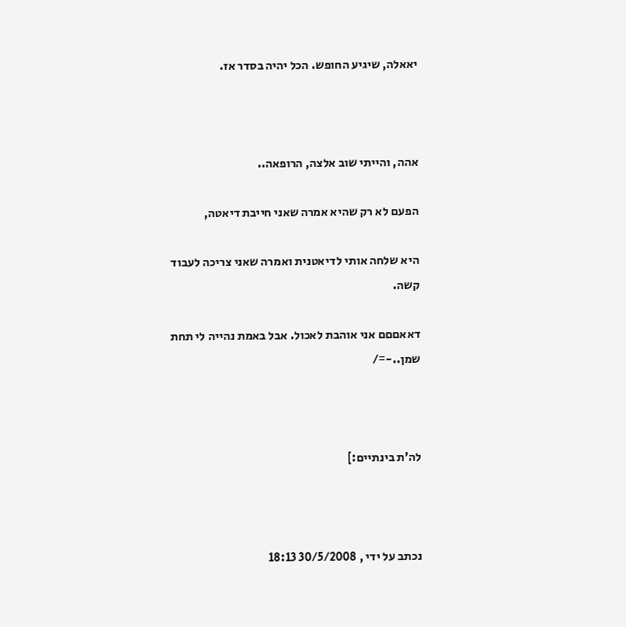יאאלה, שיגיע החופש. הכל יהיה בסדר אז.



אהה, והייתי שוב אלצה, הרופאה..

הפעם לא רק שהיא אמרה שאני חייבת דיאטה,

היא שלחה אותי לדיאטנית ואמרה שאני צריכה לעבוד קשה.

דאאםםם אני אוהבת לאכול. אבל באמת נהייה לי תחת שמן..-=/



לה'ת בינתיים:]



נכתב על ידי , 30/5/2008 18:13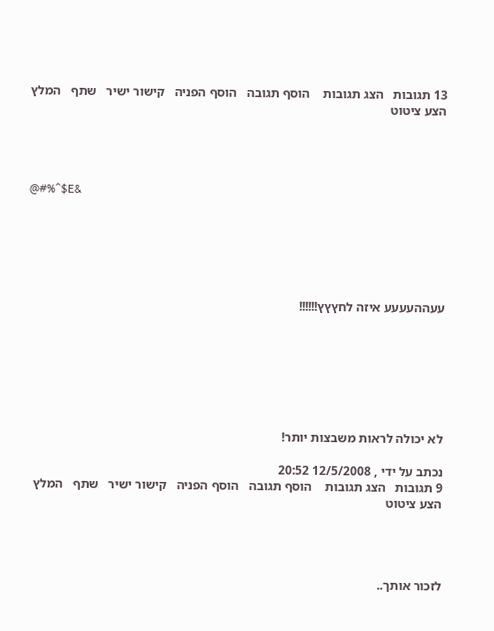13 תגובות   הצג תגובות    הוסף תגובה   הוסף הפניה   קישור ישיר   שתף   המלץ   הצע ציטוט




@#%^$E&






עעההעעעע איזה לחץץץ!!!!!!







לא יכולה לראות משבצות יותר!

נכתב על ידי , 12/5/2008 20:52
9 תגובות   הצג תגובות    הוסף תגובה   הוסף הפניה   קישור ישיר   שתף   המלץ   הצע ציטוט




לזכור אותך..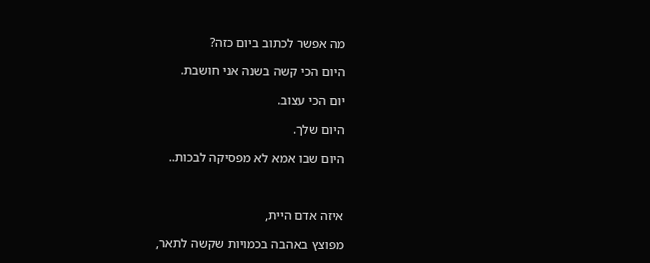מה אפשר לכתוב ביום כזה?

היום הכי קשה בשנה אני חושבת.

יום הכי עצוב.

היום שלך.

היום שבו אמא לא מפסיקה לבכות..



איזה אדם היית,

מפוצץ באהבה בכמויות שקשה לתאר,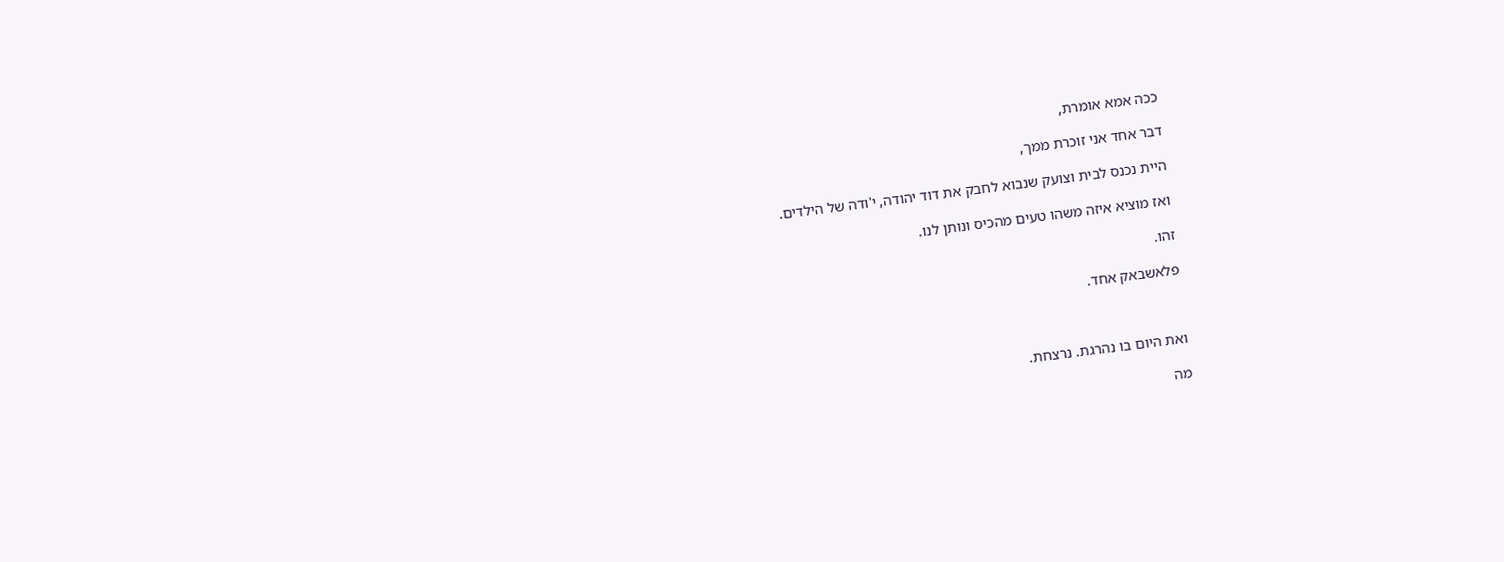ככה אמא אומרת,

דבר אחד אני זוכרת ממך,

היית נכנס לבית וצועק שנבוא לחבק את דוד יהודה, י'ודה של הילדים.

ואז מוציא איזה משהו טעים מהכיס ונותן לנו.

זהו.

פלאשבאק אחד.



ואת היום בו נהרגת. נרצחת.

מה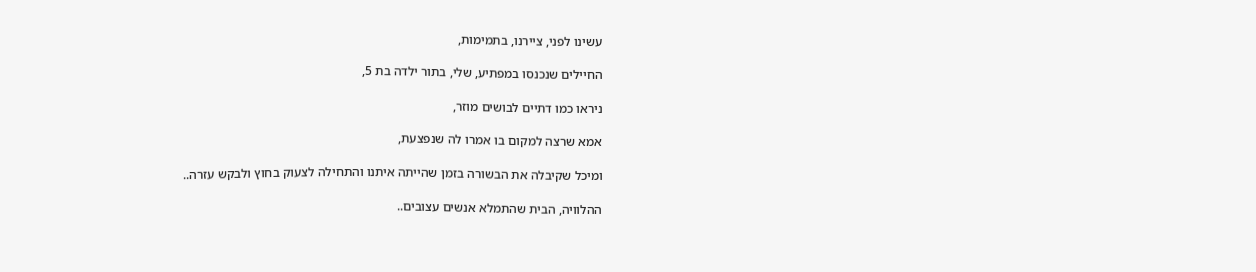עשינו לפני, ציירנו, בתמימות,

החיילים שנכנסו במפתיע, שלי, בתור ילדה בת 5,

ניראו כמו דתיים לבושים מוזר,

אמא שרצה למקום בו אמרו לה שנפצעת,

ומיכל שקיבלה את הבשורה בזמן שהייתה איתנו והתחילה לצעוק בחוץ ולבקש עזרה..

ההלוויה, הבית שהתמלא אנשים עצובים..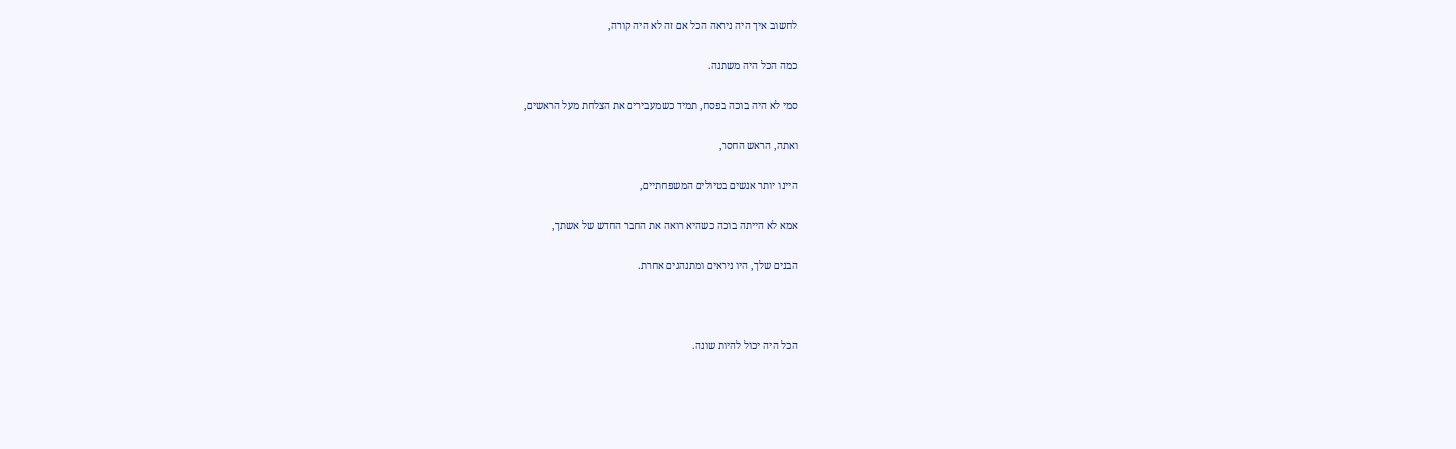לחשוב איך היה ניראה הכל אם זה לא היה קורה,

כמה הכל היה משתנה.

סמי לא היה בוכה בפסח, תמיד כשמעבירים את הצלחת מעל הראשים,

ואתה, הראש החסר,

היינו יותר אנשים בטיולים המשפחתיים,

אמא לא הייתה בוכה כשהיא רואה את החבר החדש של אשתך,

הבנים שלך, היו ניראים ומתנהגים אחרת.



הכל היה יכול להיות שונה.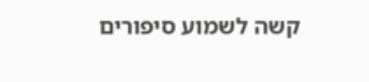קשה לשמוע סיפורים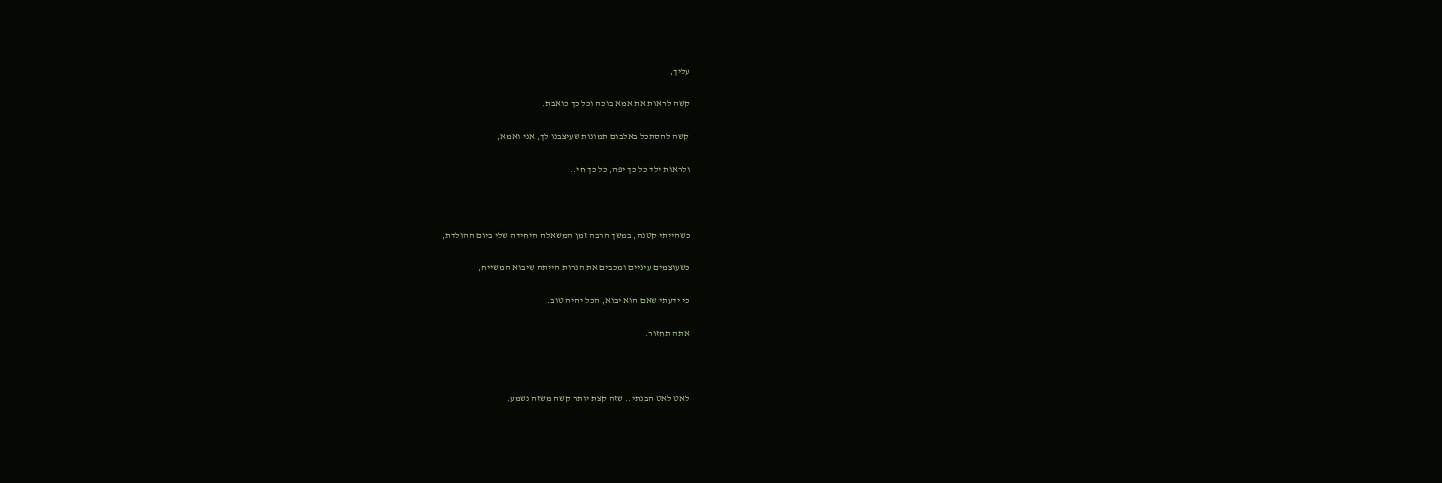עליך,

קשה לראות את אמא בוכה וכל כך כואבת.

קשה להסתכל באלבום תמונות שעיצבנו לך, אני ואמא,

ולראות ילד כל כך יפה, כל כך חי..



כשהייתי קטנה, במשך הרבה זמן המשאלה היחידה שלי ביום ההולדת,

כשעוצמים עיניים ומכבים את הנרות הייתה שיבוא המשייח,

כי ידעתי שאם הוא יבוא, הכל יהיה טוב.

אתה תחזור.



לאט לאט הבנתי.. שזה קצת יותר קשה משזה נשמע.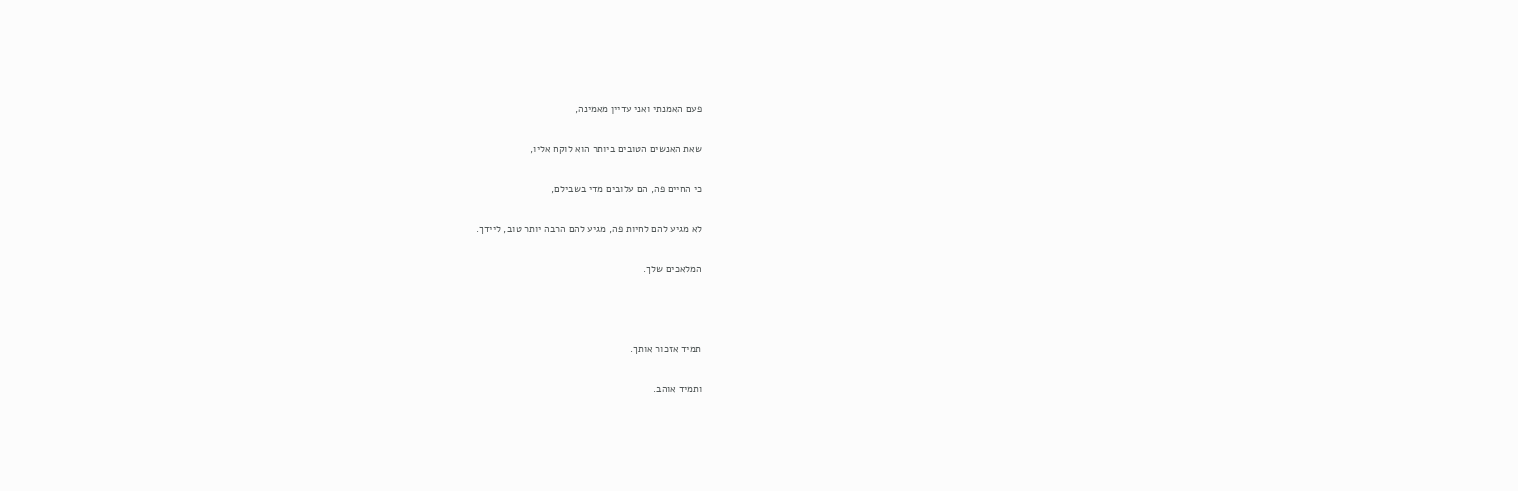פעם האמנתי ואני עדיין מאמינה,

שאת האנשים הטובים ביותר הוא לוקח אליו,

כי החיים פה, הם עלובים מדי בשבילם,

לא מגיע להם לחיות פה, מגיע להם הרבה יותר טוב, ליידך.

המלאכים שלך.



תמיד אזכור אותך.

ותמיד אוהב.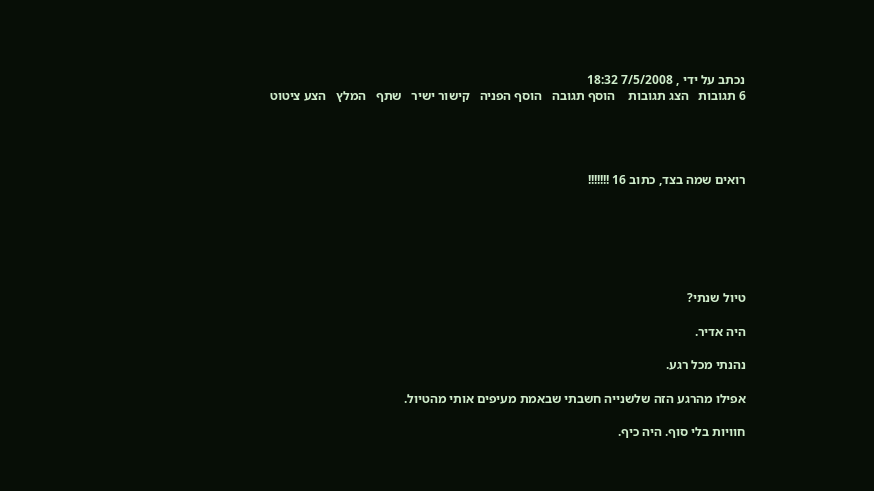נכתב על ידי , 7/5/2008 18:32
6 תגובות   הצג תגובות    הוסף תגובה   הוסף הפניה   קישור ישיר   שתף   המלץ   הצע ציטוט




רואים שמה בצד, כתוב 16 !!!!!!!






טיול שנתי?

היה אדיר.

נהנתי מכל רגע.

אפילו מהרגע הזה שלשנייה חשבתי שבאמת מעיפים אותי מהטיול.

חוויות בלי סוף. היה כיף.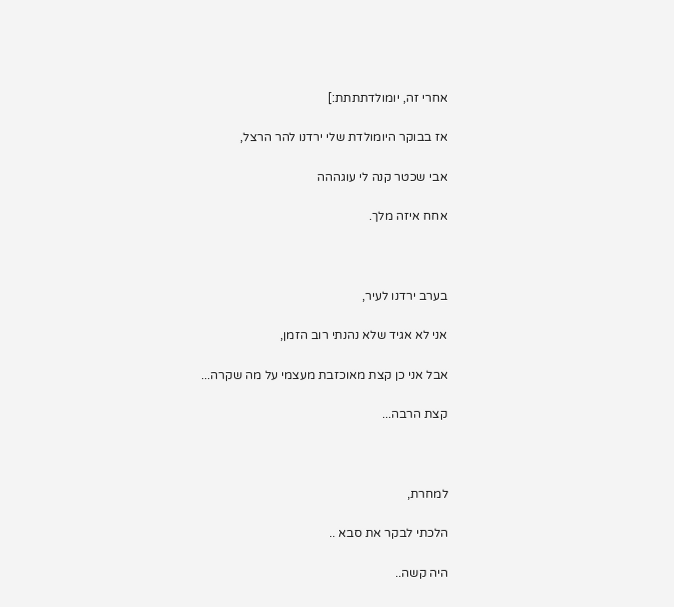אחרי זה, יומולדתתתת:]

אז בבוקר היומולדת שלי ירדנו להר הרצל,

אבי שכטר קנה לי עוגההה

אחח איזה מלך.



בערב ירדנו לעיר,

אני לא אגיד שלא נהנתי רוב הזמן,

אבל אני כן קצת מאוכזבת מעצמי על מה שקרה...

קצת הרבה...



למחרת,

הלכתי לבקר את סבא ..

היה קשה..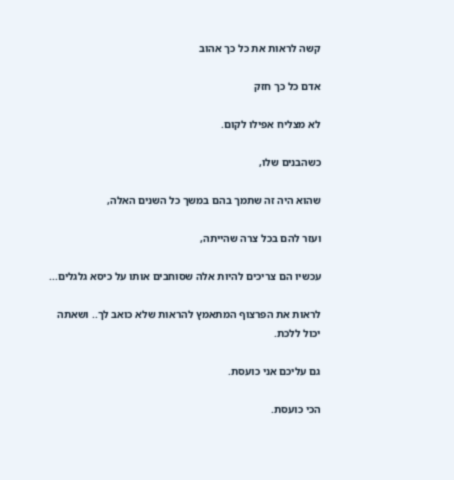קשה לראות את כל כך אהוב

אדם כל כך חזק

לא מצליח אפילו לקום.

כשהבנים שלו,

שהוא היה זה שתמך בהם במשך כל השנים האלה,

ועזר להם בכל צרה שהייתה,

עכשיו הם צריכים להיות אלה שסוחבים אותו על כיסא גלגלים...

לראות את הפרצוף המתאמץ להראות שלא כואב לך.. ושאתה יכול ללכת.

גם עליכם אני כועסת.

הכי כועסת.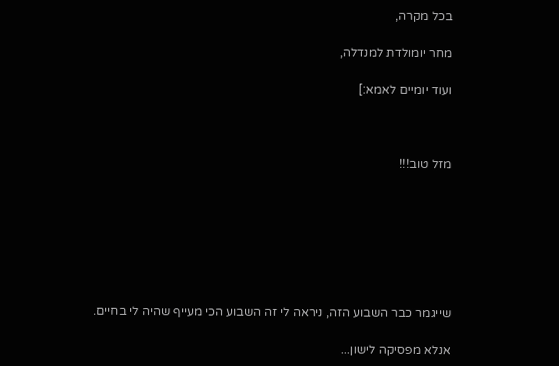בכל מקרה,

מחר יומולדת למנדלה,

ועוד יומיים לאמא:]



מזל טוב!!!







שייגמר כבר השבוע הזה, ניראה לי זה השבוע הכי מעייף שהיה לי בחיים.

אנלא מפסיקה לישון...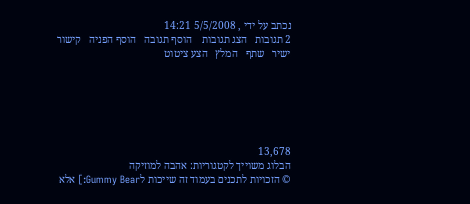נכתב על ידי , 5/5/2008 14:21
2 תגובות   הצג תגובות    הוסף תגובה   הוסף הפניה   קישור ישיר   שתף   המלץ   הצע ציטוט






13,678
הבלוג משוייך לקטגוריות: אהבה למוזיקה
© הזכויות לתכנים בעמוד זה שייכות לGummy Bear:] אלא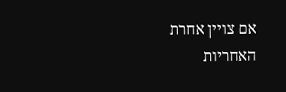אם צויין אחרת
האחריות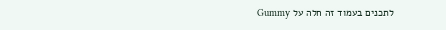לתכנים בעמוד זה חלה על Gummy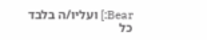Bear:] ועליו/ה בלבד
כל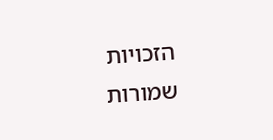הזכויות שמורות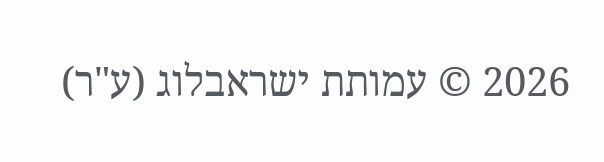2026 © עמותת ישראבלוג (ע"ר)